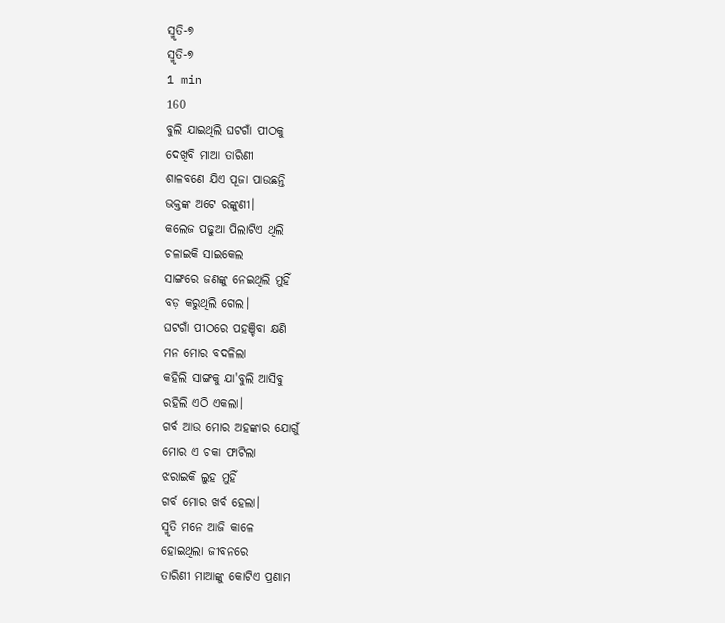ସ୍ମୃତି-୭
ସ୍ମୃତି-୭
1 min
160
ବୁଲି ଯାଇଥିଲି ଘଟଗାଁ ପୀଠକୁ
ଦେଖିବି ମାଆ ତାରିଣୀ
ଶାଳବଣେ ଯିଏ ପୂଜା ପାଉଛନ୍ତି
ଭକ୍ତଙ୍କ ଅଟେ ରଙ୍କୁଣୀ।
କଲେଜ ପଢୁଆ ପିଲାଟିଏ ଥିଲି
ଚଳାଇକି ସାଇକେଲ
ସାଙ୍ଗରେ ଜଣଙ୍କୁ ନେଇଥିଲି ମୁହିଁ
ବଡ଼ କରୁଥିଲି ଗେଲ।
ଘଟଗାଁ ପୀଠରେ ପହଞ୍ଚିବା କ୍ଷଣି
ମନ ମୋର ବଦଳିଲା
କହିଲି ସାଙ୍ଗକୁ ଯା'ବୁଲି ଆସିବୁ
ରହିଲି ଏଠି ଏକଲା।
ଗର୍ବ ଆଉ ମୋର ଅହଙ୍କାର ଯୋଗୁଁ
ମୋର ଏ ଚକା ଫାଟିଲା
ଝରାଇକି ଲୁହ ମୁହିଁ
ଗର୍ବ ମୋର ଖର୍ବ ହେଲା।
ସ୍ମୃତି ମନେ ଆଜି କାଳେ
ହୋଇଥିଲା ଜୀବନରେ
ତାରିଣୀ ମାଆଙ୍କୁ କୋଟିଏ ପ୍ରଣାମ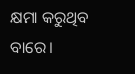କ୍ଷମା କରୁଥିବ ବାରେ।